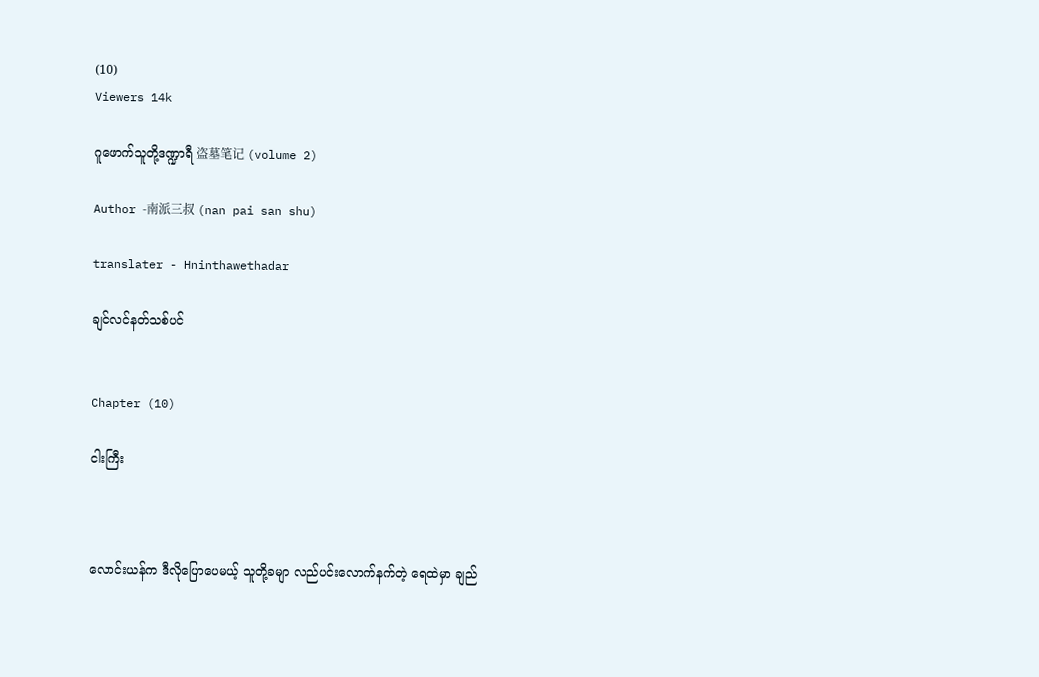(10)
Viewers 14k

ဂူဖောက်သူတို့ဒဏ္ဍာရီ 盗墓笔记 (volume 2)

Author -南派三叔 (nan pai san shu)

translater - Hninthawethadar

ချင်လင်နတ်သစ်ပင်


Chapter (10)

ငါးကြီး



လောင်းယန်က ဒီလိုပြောပေမယ့် သူတို့ခမျာ လည်ပင်းလောက်နက်တဲ့ ရေထဲမှာ ချည်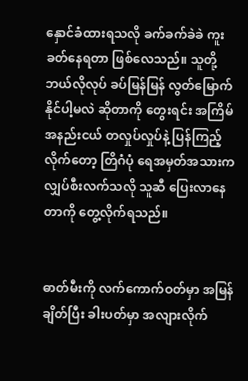နှောင်ခံထားရသလို ခက်ခက်ခဲခဲ ကူးခတ်နေရတာ ဖြစ်လေသည်။ သူတို့ ဘယ်လိုလုပ် ခပ်မြန်မြန် လွတ်မြောက်နိုင်ပါ့မလဲ ဆိုတာကို တွေးရင်း အကြိမ်အနည်းငယ် တလှုပ်လှုပ်နဲ့ ပြန်ကြည့်လိုက်တော့ တြိဂံပုံ ရေအမှတ်အသားက လျှပ်စီးလက်သလို သူဆီ ပြေးလာနေတာကို တွေ့လိုက်ရသည်။


ဓာတ်မီးကို လက်ကောက်ဝတ်မှာ အမြန်ချိတ်ပြီး ခါးပတ်မှာ အလျားလိုက်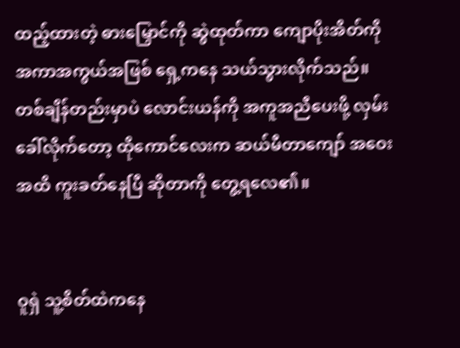ထည့်ထားတဲ့ ဓားမြှောင်ကို ဆွဲထုတ်ကာ ကျောပိုးအိတ်ကို အကာအကွယ်အဖြစ် ရှေ့ကနေ သယ်သွားလိုက်သည်။ တစ်ချိန်တည်းမှာပဲ လောင်းယန်ကို အကူအညီပေးဖို့ လှမ်းခေါ်လိုက်တော့ ထိုကောင်လေးက ဆယ်မီတာကျော် အဝေးအထိ ကူးခတ်နေပြီ ဆိုတာကို တွေ့ရလေ၏။


ဝူရှဲ သူ့စိတ်ထဲကနေ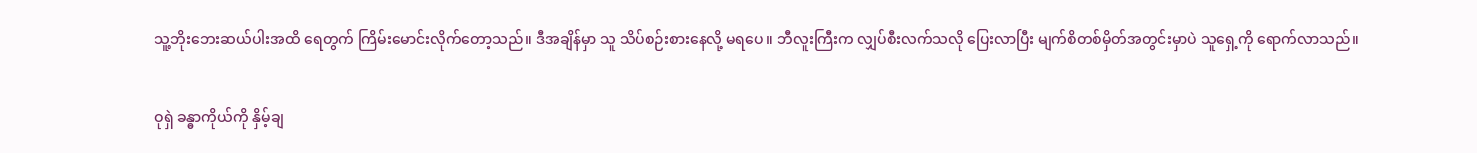သူ့ဘိုးဘေးဆယ်ပါးအထိ ရေတွက် ကြိမ်းမောင်းလိုက်တော့သည်။ ဒီအချိန်မှာ သူ သိပ်စဉ်းစားနေလို့ မရပေ။ ဘီလူးကြီးက လျှပ်စီးလက်သလို ပြေးလာပြီး မျက်စိတစ်မှိတ်အတွင်းမှာပဲ သူရှေ့ကို ရောက်လာသည်။


ဝုရှဲ ခန္ဓာကိုယ်ကို နှိမ့်ချ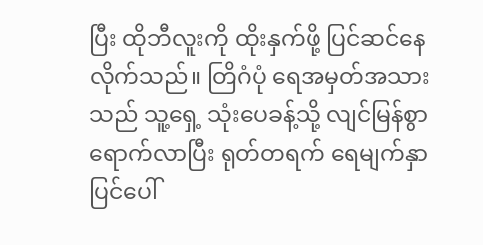ပြီး ထိုဘီလူးကို ထိုးနှက်ဖို့ ပြင်ဆင်နေလိုက်သည်။ တြိဂံပုံ ရေအမှတ်အသားသည် သူ့ရှေ့ သုံးပေခန့်သို့ လျင်မြန်စွာ ရောက်လာပြီး ရုတ်တရက် ရေမျက်နှာပြင်ပေါ်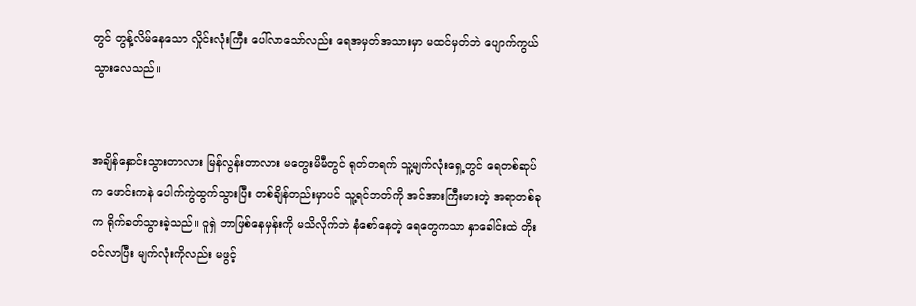တွင် တွန့်လိမ်နေသော လှိုင်းလုံးကြီး ပေါ်လာသော်လည်း ရေအမှတ်အသားမှာ မထင်မှတ်ဘဲ ပျောက်ကွယ်သွားလေသည်။


အချိန်နှောင်းသွားတာလား မြန်လွန်းတာလား မတွေးမိမီတွင် ရုတ်တရက် သူ့မျက်လုံးရှေ့တွင် ရေတစ်ဆုပ်က ဖောင်းကနဲ ပေါက်ကွဲထွက်သွားပြီး တစ်ချိန်တည်းမှာပင် သူ့ရင်ဘတ်ကို အင်အားကြီးမားတဲ့ အရာတစ်ခုက ရိုက်ခတ်သွားခဲ့သည်။ ဝူရှဲ ဘာဖြစ်နေမှန်းကို မသိလိုက်ဘဲ နံစော်နေတဲ့ ရေတွေကသာ နှာခေါင်းထဲ တိုးဝင်လာပြီး မျက်လုံးကိုလည်း မဖွင့်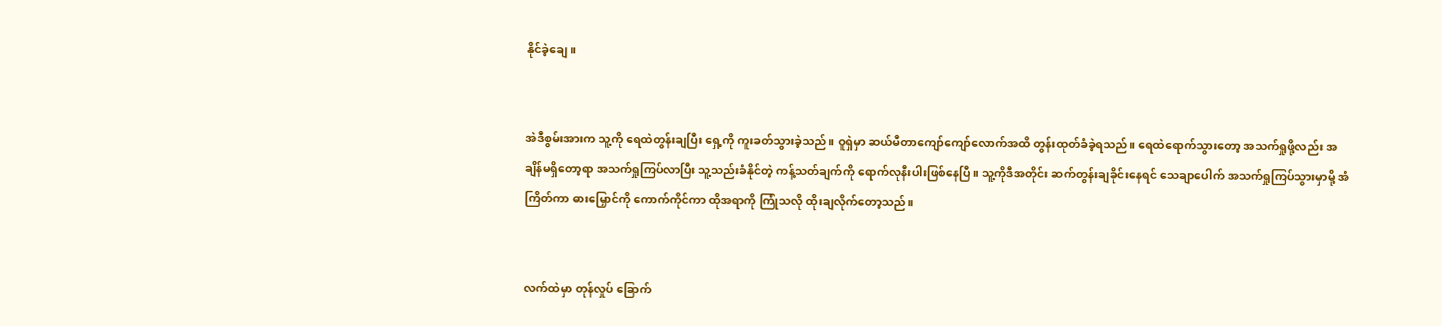နိုင်ခဲ့ချေ။


အဲဒီစွမ်းအားက သူ့ကို ရေထဲတွန်းချပြီး ရှေ့ကို ကူးခတ်သွားခဲ့သည်။ ဝူရှဲမှာ ဆယ်မီတာကျော်ကျော်လောက်အထိ တွန်းထုတ်ခံခဲ့ရသည်။ ရေထဲရောက်သွားတော့ အသက်ရှုဖို့လည်း အချိန်မရှိတော့ရာ အသက်ရှုကြပ်လာပြီး သူ့သည်းခံနိုင်တဲ့ ကန့်သတ်ချက်ကို ရောက်လုနီးပါးဖြစ်နေပြီ။ သူ့ကိုဒီအတိုင်း ဆက်တွန်းချခိုင်းနေရင် သေချာပေါက် အသက်ရှုကြပ်သွားမှာမို့ အံကြိတ်ကာ ဓားမြှောင်ကို ကောက်ကိုင်ကာ ထိုအရာကို ကြုံသလို ထိုးချလိုက်တော့သည်။


လက်ထဲမှာ တုန်လှုပ် ခြောက်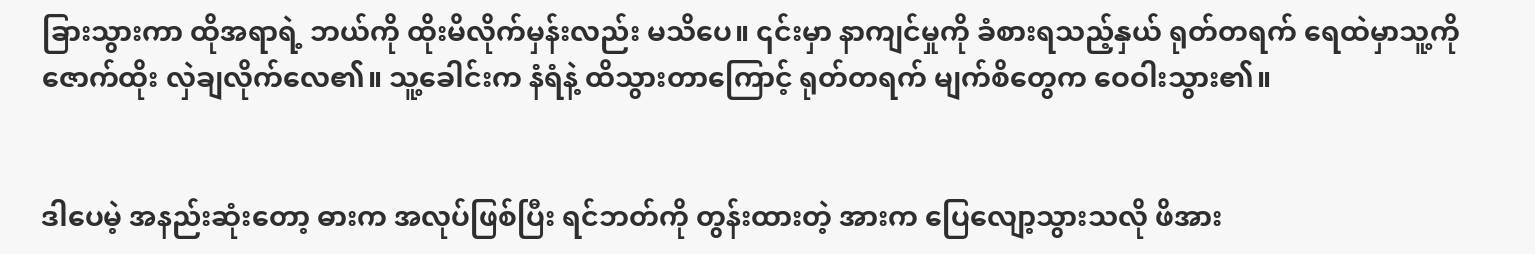ခြားသွားကာ ထိုအရာရဲ့ ဘယ်ကို ထိုးမိလိုက်မှန်းလည်း မသိပေ။ ၎င်းမှာ နာကျင်မှုကို ခံစားရသည့်နှယ် ရုတ်တရက် ရေထဲမှာသူ့ကို ဇောက်ထိုး လှဲချလိုက်လေ၏။ သူ့ခေါင်းက နံရံနဲ့ ထိသွားတာကြောင့် ရုတ်တရက် မျက်စိတွေက ဝေဝါးသွား၏။


ဒါပေမဲ့ အနည်းဆုံးတော့ ဓားက အလုပ်ဖြစ်ပြီး ရင်ဘတ်ကို တွန်းထားတဲ့ အားက ပြေလျော့သွားသလို ဖိအား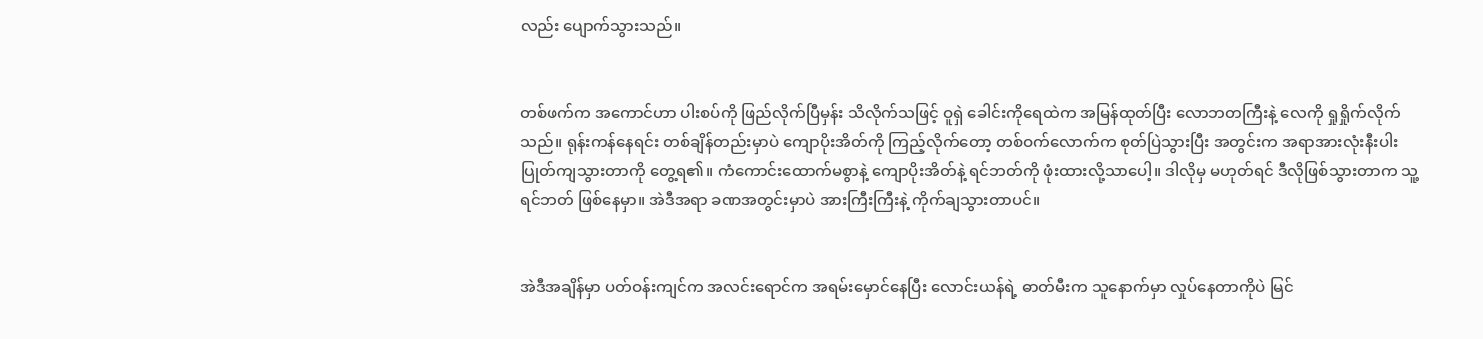လည်း ပျောက်သွားသည်။


တစ်ဖက်က အကောင်ဟာ ပါးစပ်ကို ဖြည်လိုက်ပြီမှန်း သိလိုက်သဖြင့် ဝူရှဲ ခေါင်းကိုရေထဲက အမြန်ထုတ်ပြီး လောဘတကြီးနဲ့ လေကို ရှုရှိုက်လိုက်သည်။ ရုန်းကန်နေရင်း တစ်ချိန်တည်းမှာပဲ ကျောပိုးအိတ်ကို ကြည့်လိုက်တော့ တစ်ဝက်လောက်က စုတ်ပြဲသွားပြီး အတွင်းက အရာအားလုံးနီးပါး ပြုတ်ကျသွားတာကို တွေ့ရ၏။ ကံကောင်းထောက်မစွာနဲ့ ကျောပိုးအိတ်နဲ့ ရင်ဘတ်ကို ဖုံးထားလို့သာပေါ့။ ဒါလိုမှ မဟုတ်ရင် ဒီလိုဖြစ်သွားတာက သူ့ရင်ဘတ် ဖြစ်နေမှာ။ အဲဒီအရာ ခဏအတွင်းမှာပဲ အားကြီးကြီးနဲ့ ကိုက်ချသွားတာပင်။


အဲဒီအချိန်မှာ ပတ်ဝန်းကျင်က အလင်းရောင်က အရမ်းမှောင်နေပြီး လောင်းယန်ရဲ့ ဓာတ်မီးက သူနောက်မှာ လှုပ်နေတာကိုပဲ မြင်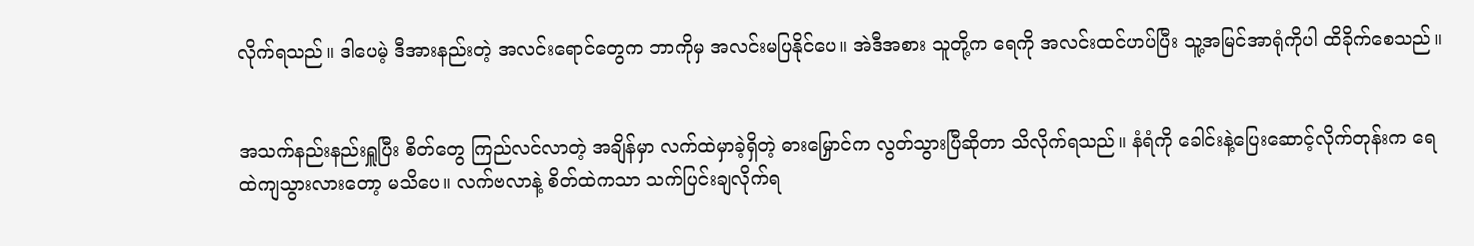လိုက်ရသည်။ ဒါပေမဲ့ ဒီအားနည်းတဲ့ အလင်းရောင်တွေက ဘာကိုမှ အလင်းမပြနိုင်ပေ။ အဲဒီအစား သူတို့က ရေကို အလင်းထင်ဟပ်ပြီး သူ့အမြင်အာရုံကိုပါ ထိခိုက်စေသည်။


အသက်နည်းနည်းရှူပြီး စိတ်တွေ ကြည်လင်လာတဲ့ အချိန်မှာ လက်ထဲမှာခဲ့ရှိတဲ့ ဓားမြှောင်က လွတ်သွားပြီဆိုတာ သိလိုက်ရသည်။ နံရံကို ခေါင်းနဲ့ပြေးဆောင့်လိုက်တုန်းက ရေထဲကျသွားလားတော့ မသိပေ။ လက်ဗလာနဲ့ စိတ်ထဲကသာ သက်ပြင်းချလိုက်ရ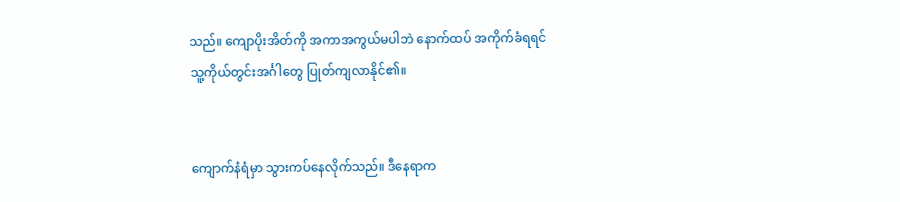သည်။ ကျောပိုးအိတ်ကို အကာအကွယ်မပါဘဲ နောက်ထပ် အကိုက်ခံရရင် သူ့ကိုယ်တွင်းအင်္ဂါတွေ ပြုတ်ကျလာနိုင်၏။


ကျောက်နံရံမှာ သွားကပ်နေလိုက်သည်။ ဒီနေရာက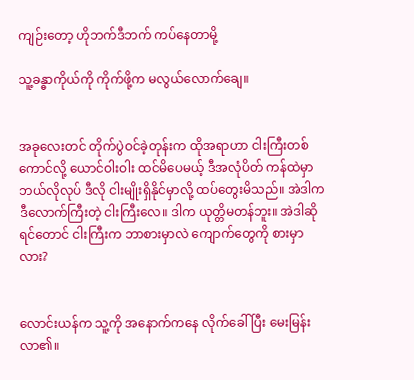ကျဉ်းတော့ ဟိုဘက်ဒီဘက် ကပ်နေတာမို့

သူ့ခန္ဓာကိုယ်ကို ကိုက်ဖို့က မလွယ်လောက်ချေ။


အခုလေးတင် တိုက်ပွဲဝင်ခဲ့တုန်းက ထိုအရာဟာ ငါးကြီးတစ်ကောင်လို့ ယောင်ဝါးဝါး ထင်မိပေမယ့် ဒီအလုံပိတ် ကန်ထဲမှာ ဘယ်လိုလုပ် ဒီလို ငါးမျိုးရှိနိုင်မှာလို့ ထပ်တွေးမိသည်။ အဲဒါက ဒီလောက်ကြီးတဲ့ ငါးကြီးလေ။ ဒါက ယုတ္တိမတန်ဘူး။ အဲဒါဆိုရင်တောင် ငါးကြီးက ဘာစားမှာလဲ ကျောက်တွေကို စားမှာလား?


လောင်းယန်က သူ့ကို အနောက်ကနေ လိုက်ခေါ်ပြီး မေးမြန်းလာ၏။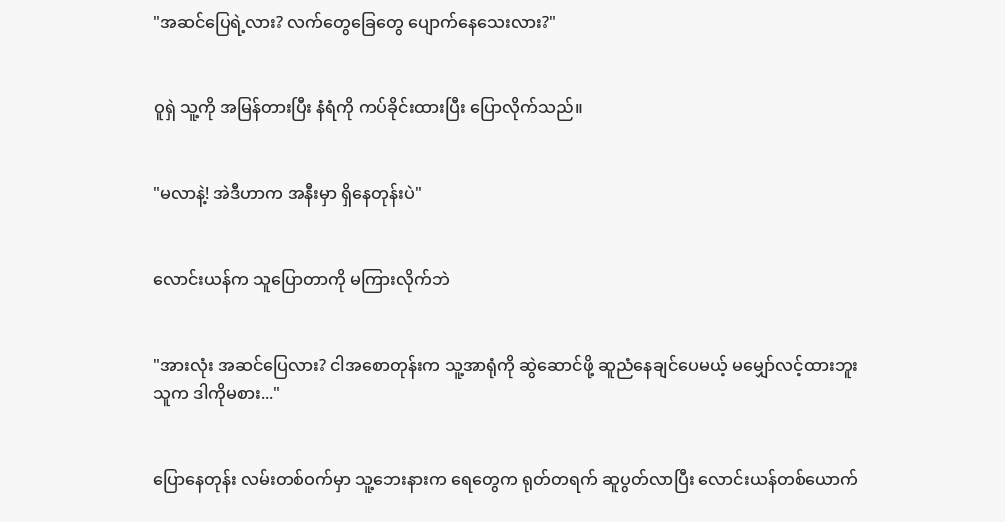"အဆင်ပြေရဲ့လား? လက်တွေခြေတွေ ပျောက်နေသေးလား?"


ဝူရှဲ သူ့ကို အမြန်တားပြီး နံရံကို ကပ်ခိုင်းထားပြီး ပြောလိုက်သည်။


"မလာနဲ့! အဲဒီဟာက အနီးမှာ ရှိနေတုန်းပဲ"


လောင်းယန်က သူပြောတာကို မကြားလိုက်ဘဲ


"အားလုံး အဆင်ပြေလား? ငါအစောတုန်းက သူ့အာရုံကို ဆွဲဆောင်ဖို့ ဆူညံနေချင်ပေမယ့် မမျှော်လင့်ထားဘူး သူက ဒါကိုမစား..."


ပြောနေတုန်း လမ်းတစ်ဝက်မှာ သူ့ဘေးနားက ရေတွေက ရုတ်တရက် ဆူပွတ်လာပြီး လောင်းယန်တစ်ယောက်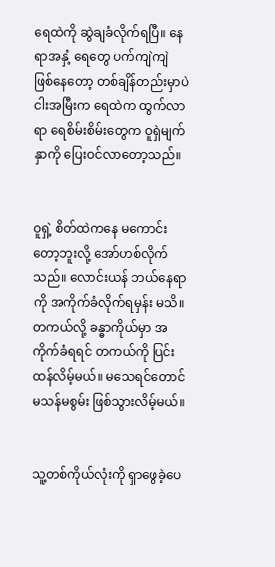ရေထဲကို ဆွဲချခံလိုက်ရပြီ။ နေရာအနှံ့ ရေတွေ ပက်ကျဲကျဲ ဖြစ်နေတော့ တစ်ချိန်တည်းမှာပဲ ငါးအမြီးက ရေထဲက ထွက်လာရာ ရေစိမ်းစိမ်းတွေက ဝူရှဲမျက်နှာကို ပြေးဝင်လာတော့သည်။


ဝူရှဲ့ စိတ်ထဲကနေ မကောင်းတော့ဘူးလို့ အော်ဟစ်လိုက်သည်။ လောင်းယန် ဘယ်နေရာကို အကိုက်ခံလိုက်ရမှန်း မသိ။ တကယ်လို့ ခန္ဓာကိုယ်မှာ အကိုက်ခံရရင် တကယ်ကို ပြင်းထန်လိမ့်မယ်။ မသေရင်တောင် မသန်မစွမ်း ဖြစ်သွားလိမ့်မယ်။


သူ့တစ်ကိုယ်လုံးကို ရှာဖွေခဲ့ပေ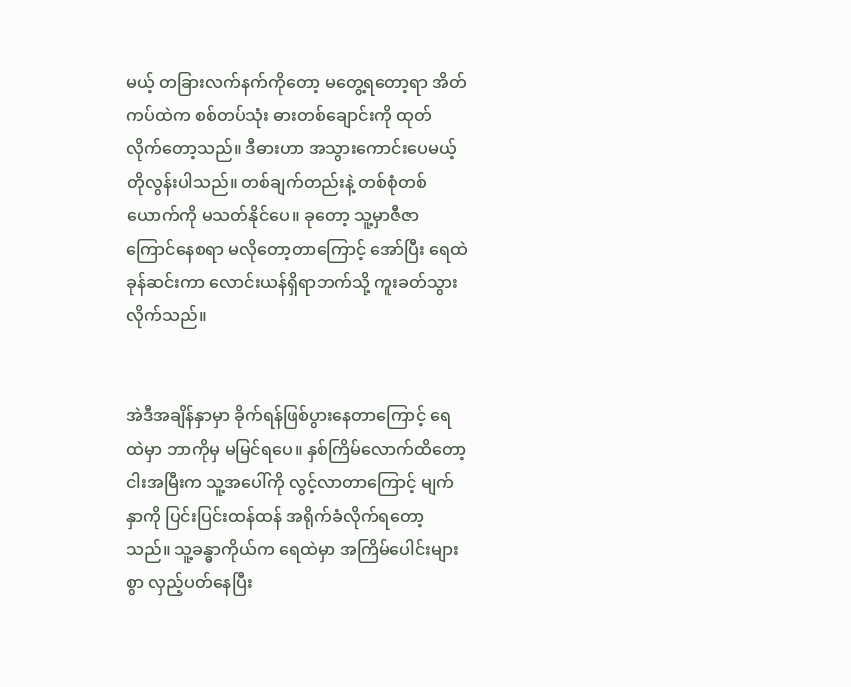မယ့် တခြားလက်နက်ကိုတော့ မတွေ့ရတော့ရာ အိတ်ကပ်ထဲက စစ်တပ်သုံး ဓားတစ်ချောင်းကို ထုတ်လိုက်တော့သည်။ ဒီဓားဟာ အသွားကောင်းပေမယ့် တိုလွန်းပါသည်။ တစ်ချက်တည်းနဲ့ တစ်စုံတစ်ယောက်ကို မသတ်နိုင်ပေ။ ခုတော့ သူ့မှာဇီဇာကြောင်နေစရာ မလိုတော့တာကြောင့် အော်ပြီး ရေထဲခုန်ဆင်းကာ လောင်းယန်ရှိရာဘက်သို့ ကူးခတ်သွားလိုက်သည်။


အဲဒီအချိန်နှာမှာ ခိုက်ရန်ဖြစ်ပွားနေတာကြောင့် ရေထဲမှာ ဘာကိုမှ မမြင်ရပေ။ နှစ်ကြိမ်လောက်ထိတော့ ငါးအမြီးက သူ့အပေါ်ကို လွင့်လာတာကြောင့် မျက်နှာကို ပြင်းပြင်းထန်ထန် အရိုက်ခံလိုက်ရတော့သည်။ သူ့ခန္ဓာကိုယ်က ရေထဲမှာ အကြိမ်ပေါင်းများစွာ လှည့်ပတ်နေပြီး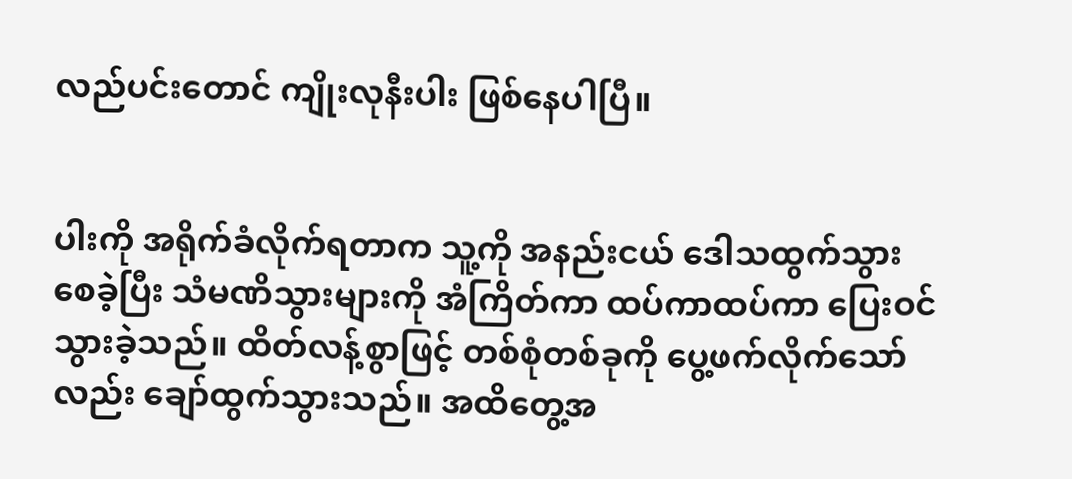လည်ပင်းတောင် ကျိုးလုနီးပါး ဖြစ်နေပါပြီ။


ပါးကို အရိုက်ခံလိုက်ရတာက သူ့ကို အနည်းငယ် ဒေါသထွက်သွားစေခဲ့ပြီး သံမဏိသွားများကို အံကြိတ်ကာ ထပ်ကာထပ်ကာ ပြေးဝင်သွားခဲ့သည်။ ထိတ်လန့်စွာဖြင့် တစ်စုံတစ်ခုကို ပွေ့ဖက်လိုက်သော်လည်း ချော်ထွက်သွားသည်။ အထိတွေ့အ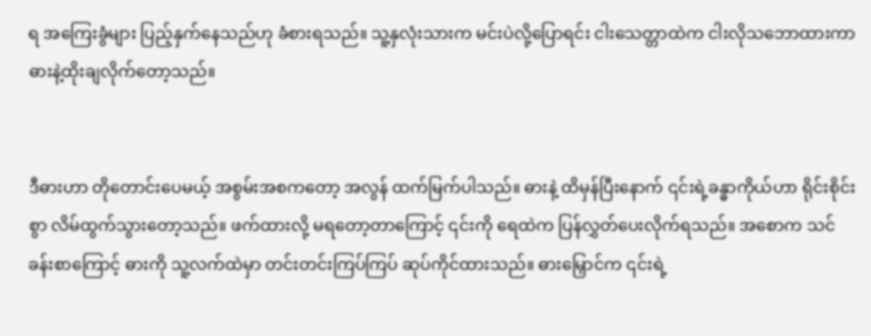ရ အကြေးခွံများ ပြည့်နှက်နေသည်ဟု ခံစားရသည်။ သူ့နှလုံးသားက မင်းပဲလို့ပြောရင်း ငါးသေတ္တာထဲက ငါးလိုသဘောထားကာ ဓားနဲ့ထိုးချလိုက်တော့သည်။


ဒီဓားဟာ တိုတောင်းပေမယ့် အစွမ်းအစကတော့ အလွန် ထက်မြက်ပါသည်။ ဓားနဲ့ ထိမှန်ပြီးနောက် ၎င်းရဲ့ခန္ဓာကိုယ်ဟာ ရိုင်းစိုင်းစွာ လိမ်ထွက်သွားတော့သည်။ ဖက်ထားလို့ မရတော့တာကြောင့် ၎င်းကို ရေထဲက ပြန်လွှတ်ပေးလိုက်ရသည်။ အစောက သင်ခန်းစာကြောင့် ဓားကို သူ့လက်ထဲမှာ တင်းတင်းကြပ်ကြပ် ဆုပ်ကိုင်ထားသည်။ ဓားမြှောင်က ၎င်းရဲ့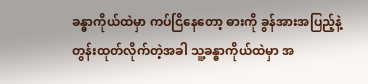ခန္ဓာကိုယ်ထဲမှာ ကပ်ငြိနေတော့ ဓားကို ခွန်အားအပြည့်နဲ့ တွန်းထုတ်လိုက်တဲ့အခါ သူ့ခန္ဓာကိုယ်ထဲမှာ အ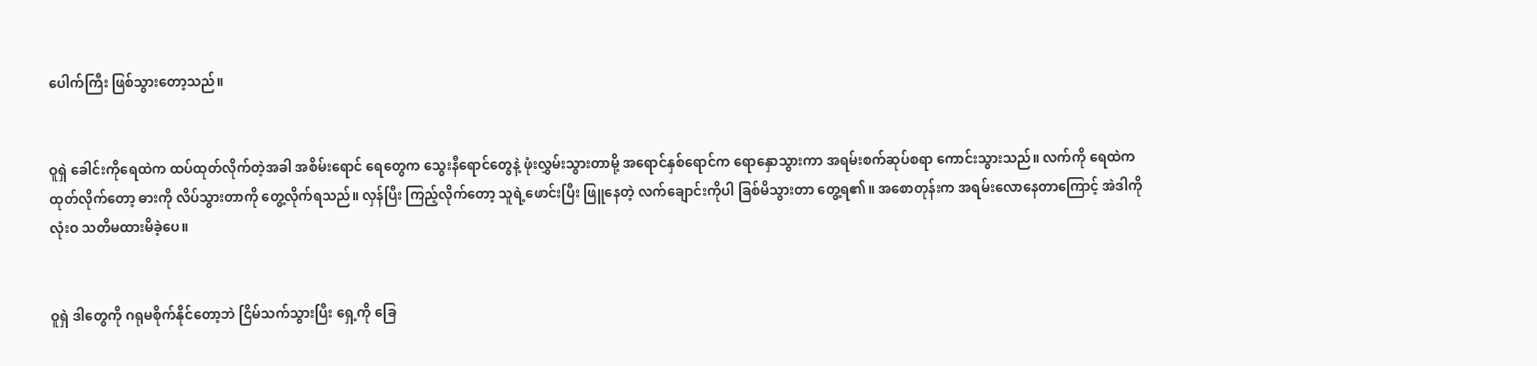ပေါက်ကြီး ဖြစ်သွားတော့သည်။


ဝူရှဲ ခေါင်းကိုရေထဲက ထပ်ထုတ်လိုက်တဲ့အခါ အစိမ်းရောင် ရေတွေက သွေးနီရောင်တွေနဲ့ ဖုံးလွှမ်းသွားတာမို့ အရောင်နှစ်ရောင်က ရောနှောသွားကာ အရမ်းစက်ဆုပ်စရာ ကောင်းသွားသည်။ လက်ကို ရေထဲက ထုတ်လိုက်တော့ ဓားကို လိပ်သွားတာကို တွေ့လိုက်ရသည်။ လှန်ပြီး ကြည့်လိုက်တော့ သူရဲ့ဖောင်းပြီး ဖြူနေတဲ့ လက်ချောင်းကိုပါ ခြစ်မိသွားတာ တွေ့ရ၏။ အစောတုန်းက အရမ်းလောနေတာကြောင့် အဲဒါကို လုံးဝ သတိမထားမိခဲ့ပေ။


ဝူရှဲ ဒါတွေကို ဂရုမစိုက်နိုင်တော့ဘဲ ငြိမ်သက်သွားပြီး ရှေ့ကို ခြေ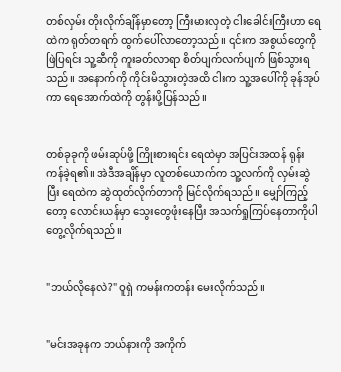တစ်လှမ်း တိုးလိုက်ချိန်မှာတော့ ကြီးမားလှတဲ့ ငါးခေါင်းကြီးဟာ ရေထဲက ရုတ်တရက် ထွက်ပေါ်လာတော့သည်။ ၎င်းက အစွယ်တွေကို ဖြဲပြရင်း သူ့ဆီကို ကူးခတ်လာရာ စိတ်ပျက်လက်ပျက် ဖြစ်သွားရသည်။ အနောက်ကို ကိုင်းမိသွားတဲ့အထိ ငါးက သူ့အပေါ်ကို ခုန်အုပ်ကာ ရေအောက်ထဲကို တွန်းပို့ပြန်သည်။


တစ်ခုခုကို ဖမ်းဆုပ်ဖို့ ကြိုးစားရင်း ရေထဲမှာ အပြင်းအထန် ရုန်းကန်ခဲ့ရ၏။ အဲဒီအချိန်မှာ လူတစ်ယောက်က သူ့လက်ကို လှမ်းဆွဲပြီး ရေထဲက ဆွဲထုတ်လိုက်တာကို မြင်လိုက်ရသည်။ မျှော်ကြည့်တော့ လောင်းယန်မှာ သွေးတွေဖုံးနေပြီး အသက်ရှုကြပ်နေတာကိုပါ တွေ့လိုက်ရသည်။


"ဘယ်လိုနေလဲ?" ဝူရှဲ ကမန်းကတန်း မေးလိုက်သည်။


"မင်းအခုနက ဘယ်နားကို အကိုက်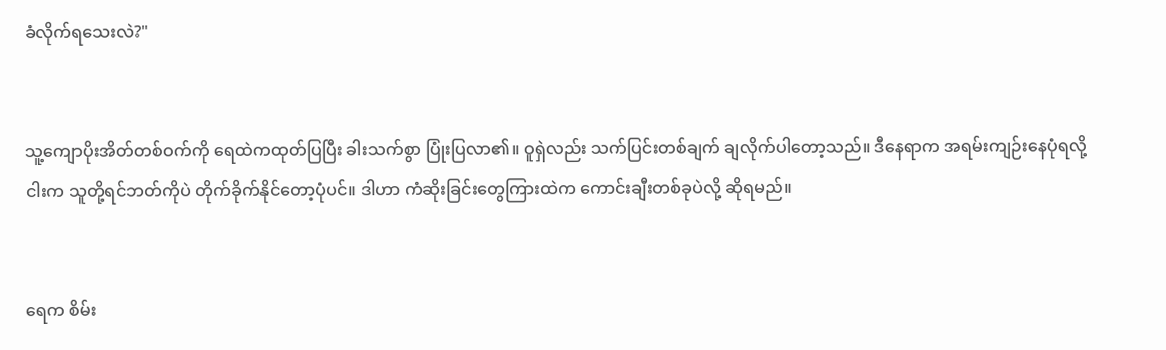ခံလိုက်ရသေးလဲ?"


သူ့ကျောပိုးအိတ်တစ်ဝက်ကို ရေထဲကထုတ်ပြပြီး ခါးသက်စွာ ပြုံးပြလာ၏။ ဝူရှဲလည်း သက်ပြင်းတစ်ချက် ချလိုက်ပါတော့သည်။ ဒီနေရာက အရမ်းကျဉ်းနေပုံရလို့ ငါးက သူတို့ရင်ဘတ်ကိုပဲ တိုက်ခိုက်နိုင်တော့ပုံပင်။ ဒါဟာ ကံဆိုးခြင်းတွေကြားထဲက ကောင်းချီးတစ်ခုပဲလို့ ဆိုရမည်။


ရေက စိမ်း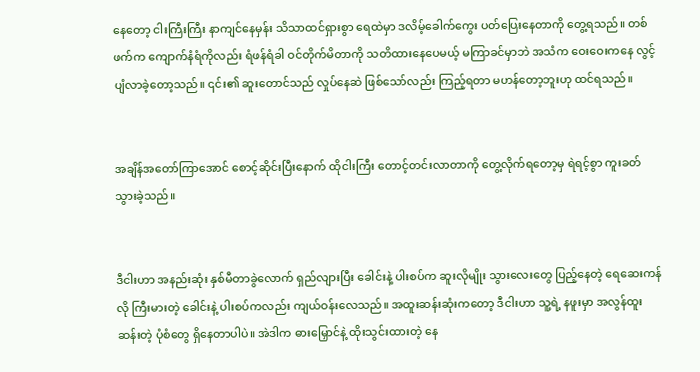နေတော့ ငါးကြီးကြီး နာကျင်နေမှန်း သိသာထင်ရှားစွာ ရေထဲမှာ ဒလိမ့်ခေါက်ကွေး ပတ်ပြေးနေတာကို တွေ့ရသည်။ တစ်ဖက်က ကျောက်နံရံကိုလည်း ရံဖန်ရံခါ ဝင်တိုက်မိတာကို သတိထားနေပေမယ့် မကြာခင်မှာဘဲ အသံက ဝေးဝေးကနေ လွင့်ပျံလာခဲ့တော့သည်။ ၎င်း၏ ဆူးတောင်သည် လှုပ်နေဆဲ ဖြစ်သော်လည်း ကြည့်ရတာ မဟန်တော့ဘူးဟု ထင်ရသည်။


အချိန်အတော်ကြာအောင် စောင့်ဆိုင်းပြီးနောက် ထိုငါးကြီး တောင့်တင်းလာတာကို တွေ့လိုက်ရတော့မှ ရဲရင့်စွာ ကူးခတ်သွားခဲ့သည်။


ဒီငါးဟာ အနည်းဆုံး နှစ်မီတာခွဲလောက် ရှည်လျားပြီး ခေါင်းနဲ့ ပါးစပ်က ဆူးလိုမျိုး သွားလေးတွေ ပြည့်နေတဲ့ ရေဆေးကန်လို ကြီးမားတဲ့ ခေါင်းနဲ့ ပါးစပ်ကလည်း ကျယ်ဝန်းလေသည်။ အထူးဆန်းဆုံးကတော့ ဒီငါးဟာ သူ့ရဲ့ နဖူးမှာ အလွန်ထူးဆန်းတဲ့ ပုံစံတွေ ရှိနေတာပါပဲ။ အဲဒါက ဓားမြှောင်နဲ့ ထိုးသွင်းထားတဲ့ နေ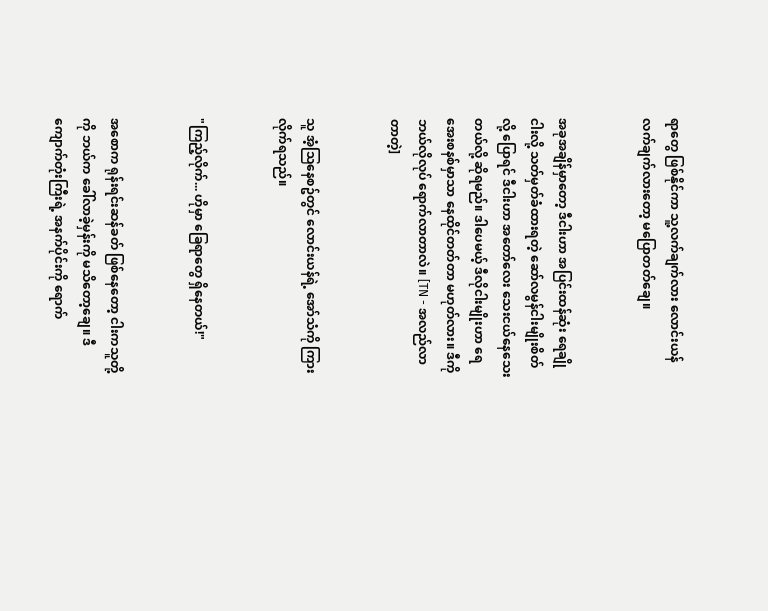ရာတွေ ဖြစ်နိုင်ကာ သူ့လက်ချက်လား လောင်းယန်လက်ချက်လားတော့ မပြောတတ်ချေ။


အခုအချိန်မှာတော့ ဒီငါးဟာ အပြင်းထန်ဆုံး ရေချိုငါးလို့ သတ်မှတ်ခံထားရတဲ့ ဆော်လမွန်ငါးမျိုးစိတ်လို့ ပြောရင် ဒီငါးဟာ အတော်လေး သေးငယ်နေသေးတယ်လို့ ဆိုရမည်။ ဒါပေမယ့် ဒီလိုငါးမျိုးဟာ ရေအေးစနစ်မှာသာ နေထိုင်တတ်တာ မဟုတ်လား။ ဒီကို ဘယ်လိုလုပ် ရောက်လာတာလဲ။ [TN - အလည်လာတာတဲ့]


သူ အံ့သြနေစဥ်တွင် လောင်းယန်ရဲ့ အော်သံကို ကြားလိုက်ရသည်။


"ကြည့်လိုက်... ဟိုမှာ ခြေရာတွေ ရှိနေတယ်!"


အစောက ရုန်းရင်းဆန်ခတ် ဖြစ်နေတော့ ငါးကသူတို့ကို ဘယ်က ခေါ်လာခဲ့မှန်းကို မသိတော့ချေ။ ဒီကျောက်တုံးကြီးရဲ့ အနက်ပိုင်းကို ရောက်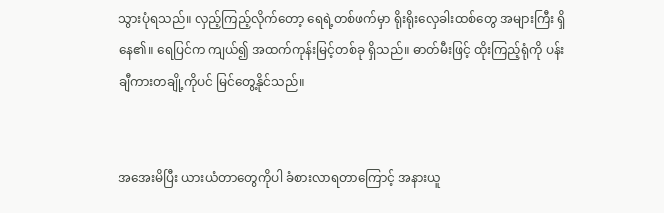သွားပုံရသည်။ လှည့်ကြည့်လိုက်တော့ ရေရဲ့တစ်ဖက်မှာ ရိုးရိုးလှေခါးထစ်တွေ အများကြီး ရှိနေ၏။ ရေပြင်က ကျယ်၍ အထက်ကုန်းမြင့်တစ်ခု ရှိသည်။ ဓာတ်မီးဖြင့် ထိုးကြည့်ရုံကို ပန်းချီကားတချို့ကိုပင် မြင်တွေ့နိုင်သည်။


အအေးမိပြီး ယားယံတာတွေကိုပါ ခံစားလာရတာကြောင့် အနားယူ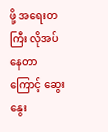ဖို့ အရေးတကြီး လိုအပ်နေတာကြောင့် ဆွေးနွေး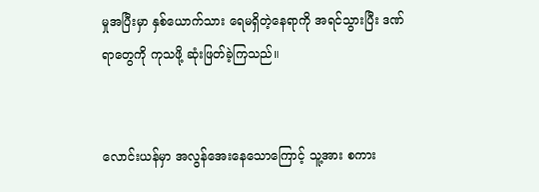မှုအပြီးမှာ နှစ်ယောက်သား ရေမရှိတဲ့နေရာကို အရင်သွားပြီး ဒဏ်ရာတွေကို ကုသဖို့ ဆုံးဖြတ်ခဲ့ကြသည်။


လောင်းယန်မှာ အလွန်အေးနေသောကြောင့် သူ့အား စကား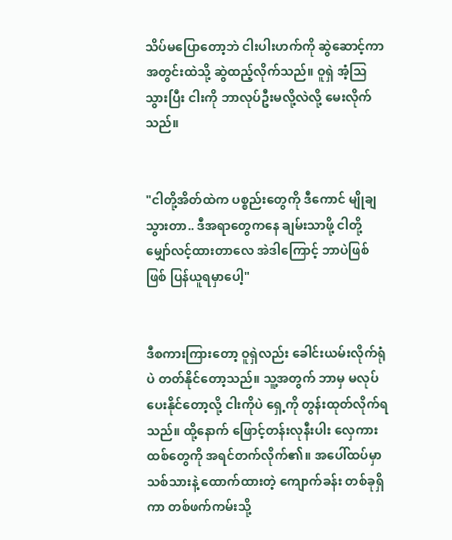သိပ်မပြောတော့ဘဲ ငါးပါးဟက်ကို ဆွဲဆောင့်ကာ အတွင်းထဲသို့ ဆွဲထည့်လိုက်သည်။ ဝူရှဲ အံ့သြသွားပြီး ငါးကို ဘာလုပ်ဦးမလို့လဲလို့ မေးလိုက်သည်။


"ငါတို့အိတ်ထဲက ပစ္စည်းတွေကို ဒီကောင် မျိုချသွားတာ.. ဒီအရာတွေကနေ ချမ်းသာဖို့ ငါတို့ မျှော်လင့်ထားတာလေ အဲဒါကြောင့် ဘာပဲဖြစ်ဖြစ် ပြန်ယူရမှာပေါ့"


ဒီစကားကြားတော့ ဝူရှဲလည်း ခေါင်းယမ်းလိုက်ရုံပဲ တတ်နိုင်တော့သည်။ သူ့အတွက် ဘာမှ မလုပ်ပေးနိုင်တော့လို့ ငါးကိုပဲ ရှေ့ကို တွန်းထုတ်လိုက်ရသည်။ ထို့နောက် ဖြောင့်တန်းလုနီးပါး လှေကားထစ်တွေကို အရင်တက်လိုက်၏။ အပေါ်ထပ်မှာ သစ်သားနဲ့ ထောက်ထားတဲ့ ကျောက်ခန်း တစ်ခုရှိကာ တစ်ဖက်ကမ်းသို့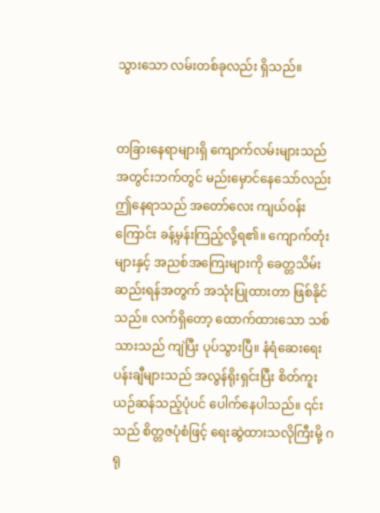သွားသော လမ်းတစ်ခုလည်း ရှိသည်။


တခြားနေရာများရှိ ကျောက်လမ်းများသည် အတွင်းဘက်တွင် မည်းမှောင်နေသော်လည်း ဤနေရာသည် အတော်လေး ကျယ်ဝန်းကြောင်း ခန့်မှန်းကြည့်လို့ရ၏။ ကျောက်တုံးများနှင့် အညစ်အကြေးများကို ခေတ္တသိမ်းဆည်းရန်အတွက် အသုံးပြုထားတာ ဖြစ်နိုင်သည်။ လက်ရှိတော့ ထောက်ထားသော သစ်သားသည် ကျဲပြီး ပုပ်သွားပြီ။ နံရံဆေးရေး ပန်းချီများသည် အလွန်ရိုးရှင်းပြီး စိတ်ကူးယဉ်ဆန်သည့်ပုံပင် ပေါက်နေပါသည်။ ၎င်းသည် စိတ္တဇပုံစံဖြင့် ရေးဆွဲထားသလိုကြီးမို့ ဂရု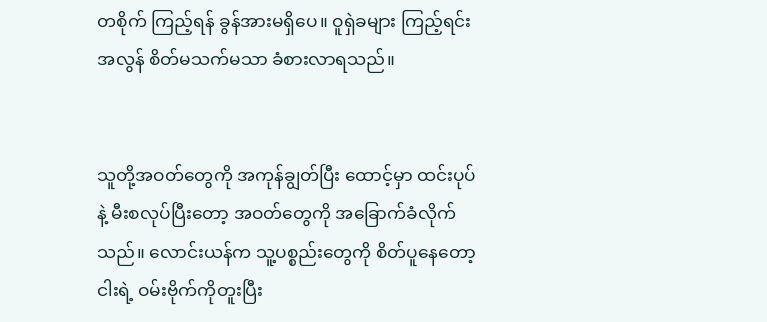တစိုက် ကြည့်ရန် ခွန်အားမရှိပေ။ ဝူရှဲခများ ကြည့်ရင်း အလွန် စိတ်မသက်မသာ ခံစားလာရသည်။


သူတို့အဝတ်တွေကို အကုန်ချွတ်ပြီး ထောင့်မှာ ထင်းပုပ်နဲ့ မီးစလုပ်ပြီးတော့ အဝတ်တွေကို အခြောက်ခံလိုက်သည်။ လောင်းယန်က သူ့ပစ္စည်းတွေကို စိတ်ပူနေတော့ ငါးရဲ့ ဝမ်းဗိုက်ကိုတူးပြီး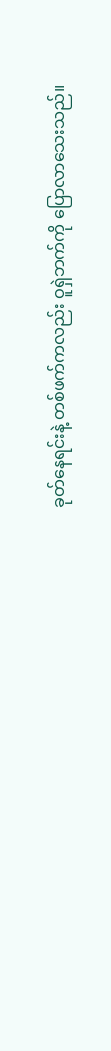ခုတ်နေရင်းနဲ့ တစ်ဖက်ကလည်း ဝူရှဲဘက်ကို ပြောလာသေးသည်။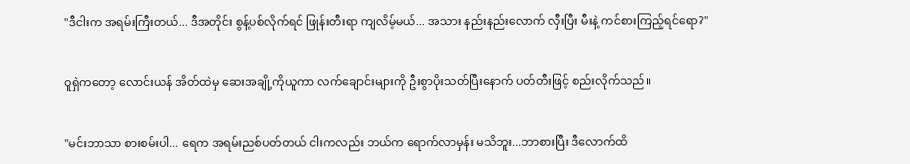"ဒီငါးက အရမ်းကြီးတယ်... ဒီအတိုင်း စွန့်ပစ်လိုက်ရင် ဖြုန်းတီးရာ ကျလိမ့်မယ်... အသား နည်းနည်းလောက် လှီးပြီး မီးနဲ့ ကင်စားကြည့်ရင်ရော?"


ဝူရှဲကတော့ လောင်းယန် အိတ်ထဲမှ ဆေးအချို့ကိုယူကာ လက်ချောင်းများကို ဦးစွာပိုးသတ်ပြီးနောက် ပတ်တီးဖြင့် စည်းလိုက်သည်။


"မင်းဘာသာ စားစမ်းပါ... ရေက အရမ်းညစ်ပတ်တယ် ငါးကလည်း ဘယ်က ရောက်လာမှန်း မသိဘူး...ဘာစားပြီး ဒီလောက်ထိ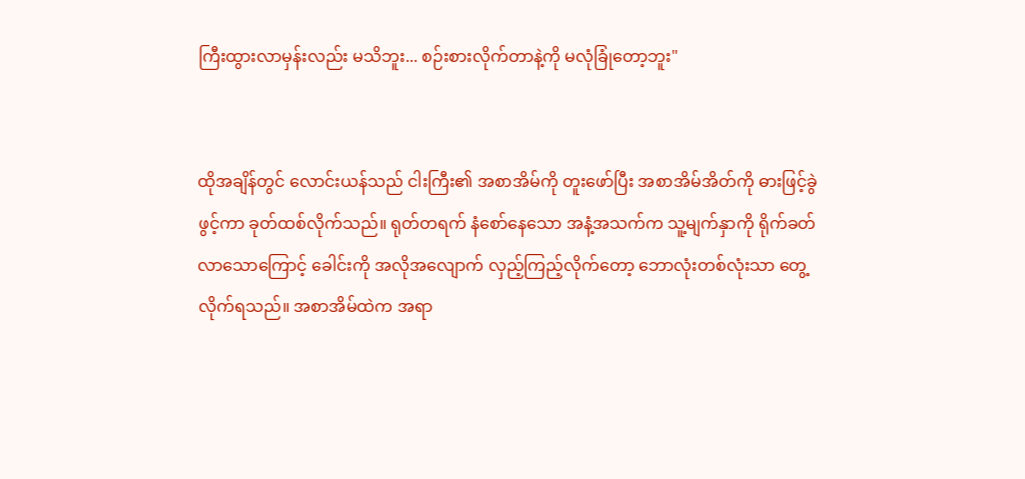ကြီးထွားလာမှန်းလည်း မသိဘူး... စဉ်းစားလိုက်တာနဲ့ကို မလုံခြုံတော့ဘူး"


ထိုအချိန်တွင် လောင်းယန်သည် ငါးကြီး၏ အစာအိမ်ကို တူးဖော်ပြီး အစာအိမ်အိတ်ကို ဓားဖြင့်ခွဲဖွင့်ကာ ခုတ်ထစ်လိုက်သည်။ ရုတ်တရက် နံစော်နေသော အနံ့အသက်က သူ့မျက်နှာကို ရိုက်ခတ်လာသောကြောင့် ခေါင်းကို အလိုအလျောက် လှည့်ကြည့်လိုက်တော့ ဘောလုံးတစ်လုံးသာ တွေ့လိုက်ရသည်။ အစာအိမ်ထဲက အရာ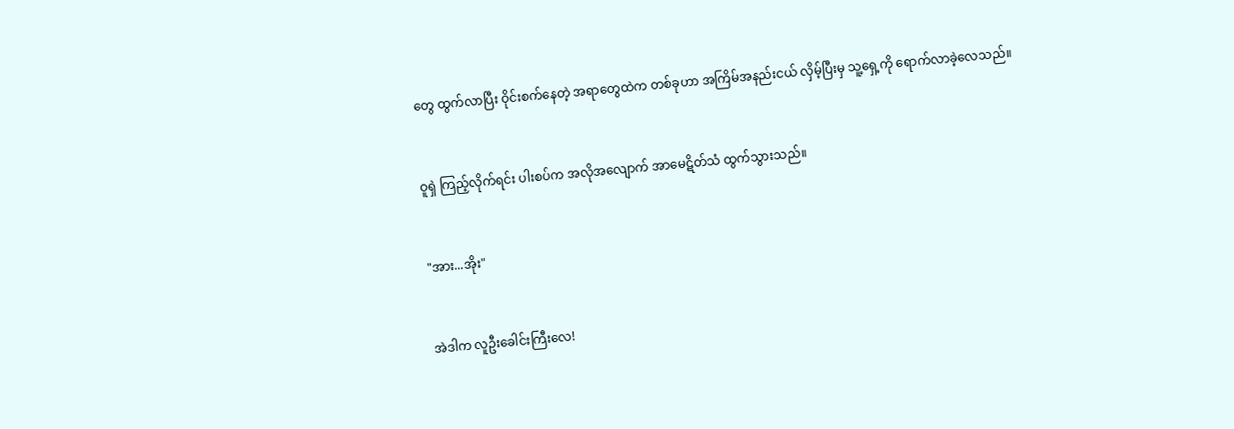တွေ ထွက်လာပြီး ဝိုင်းစက်နေတဲ့ အရာတွေထဲက တစ်ခုဟာ အကြိမ်အနည်းငယ် လှိမ့်ပြီးမှ သူ့ရှေ့ကို ရောက်လာခဲ့လေသည်။


ဝူရှဲ ကြည့်လိုက်ရင်း ပါးစပ်က အလိုအလျောက် အာမေဋိတ်သံ ထွက်သွားသည်။


"အား...အိုး"


အဲဒါက လူဦးခေါင်းကြီးလေ!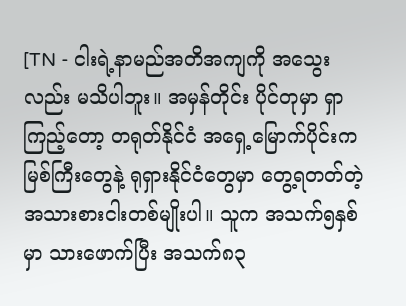[TN - ငါးရဲ့နာမည်အတိအကျကို အသွေးလည်း မသိပါဘူး။ အမှန်တိုင်း ပိုင်တုမှာ ရှာကြည့်တော့ တရုတ်နိုင်ငံ အရှေ့မြောက်ပိုင်းက မြစ်ကြီးတွေနဲ့ ရုရှားနိုင်ငံတွေမှာ တွေ့ရတတ်တဲ့ အသားစားငါးတစ်မျိုးပါ။ သူက အသက်၅နှစ်မှာ သားဖောက်ပြီး အသက်၈၃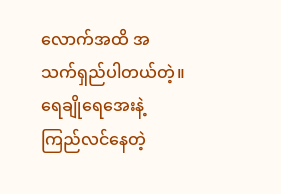လောက်အထိ အသက်ရှည်ပါတယ်တဲ့။ ရေချိုရေအေးနဲ့ ကြည်လင်နေတဲ့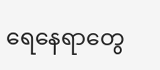ရေနေရာတွေ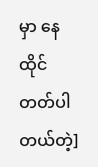မှာ နေထိုင်တတ်ပါတယ်တဲ့]